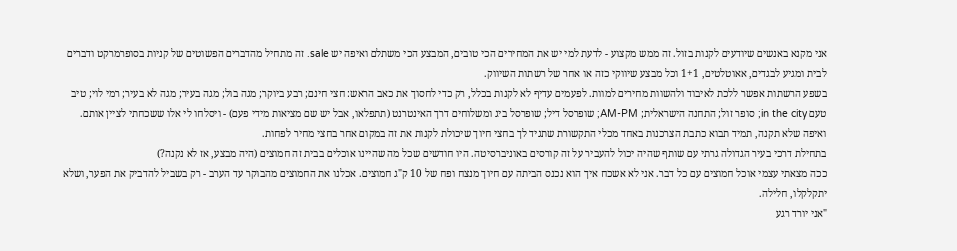אני מקנא באנשים שיודעים לקנות בזול. זה ממש מקצוע - לדעת למי יש את המחירים הכי טובים, המבצע הכי משתלם ואיפה יש sale. זה מתחיל מהדברים הפשוטים של קניות בסופרמרקט ודברים לבית ומגיע לבגדים, אאוטלטים, 1+1 וכל מבצע שיווקי כזה או אחר של רשתות השיווק.
בשפע הרשתות אפשר ללכת לאיבוד ולהשוות מחירים למוות. לפעמים עדיף לא לקנות בכלל, רק כדי לחסוך את כאב הראש: חצי חינם; רבע ביוקר; מגה בול; מגה בעיר; מגה לא בעיר; רמי לוי; טיב טעם in the city; סופר זול; התחנה הישראלית; AM-PM; שופרסל דיל; שופרסל ביג ומשלוחים דרך האינטרנט (תתפלאו, אבל יש שם מציאות מידי פעם) - ויסלחו לי אלו ששכחתי לציין אותם. ואיפה שלא תקנה, תמיד תבוא כתבת הצרכנות באחד מכלי התקשורת שתגיד לך בחצי חיוך שיכולת לקנות את זה במקום אחר בחצי מחיר לפחות.
בתחילת דרכי בעיר הגדולה גרתי עם שותף שהיה יכול להעביר על זה קורסים באוניברסיטה. היו חודשים שכל מה שהיינו אוכלים בבית זה חמוצים (היה מבצע, אז לא נקנה?)
ככה מצאתי עצמי אוכל חמוצים עם כל דבר. אני לא אשכח איך הוא נכנס הביתה עם חיוך מנצח ופח של 10 ק"ג חמוצים. אכלנו את החמוצים מהבוקר עד הערב - רק בשביל להדביק את הפער, ושלא יתקלקלו, חלילה.
"אני יורד רגע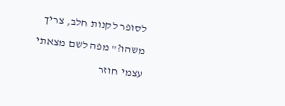לסופר לקנות חלב, צריך משהו?" מפה לשם מצאתי עצמי חוזר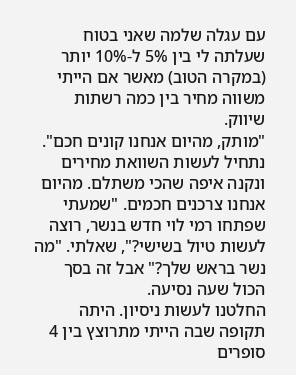עם עגלה שלמה שאני בטוח שעלתה לי בין 5% ל-10% יותר (במקרה הטוב) מאשר אם הייתי משווה מחיר בין כמה רשתות שיווק.
"מותק, מהיום אנחנו קונים חכם". נתחיל לעשות השוואת מחירים ונקנה איפה שהכי משתלם. מהיום אנחנו צרכנים חכמים. "שמעתי שפתחו רמי לוי חדש בנשר, רוצה לעשות טיול בשישי?", שאלתי. "מה נשר בראש שלך?" אבל זה בסך הכול שעה נסיעה.
החלטנו לעשות ניסיון. היתה תקופה שבה הייתי מתרוצץ בין 4 סופרים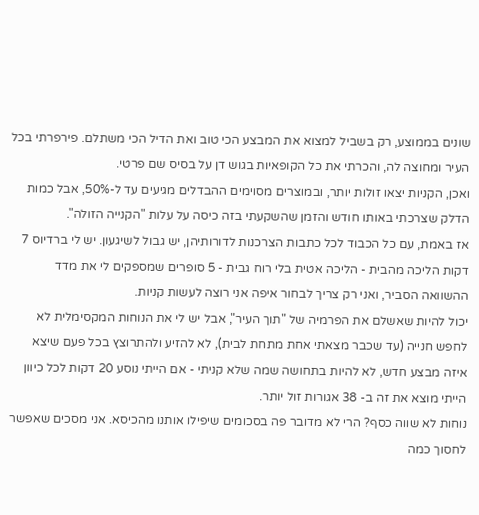שונים בממוצע, רק בשביל למצוא את המבצע הכי טוב ואת הדיל הכי משתלם. פירפרתי בכל העיר ומחוצה לה, והכרתי את כל הקופאיות בגוש דן על בסיס שם פרטי.
ואכן, הקניות יצאו זולות יותר, ובמוצרים מסוימים ההבדלים מגיעים עד ל-50%, אבל כמות הדלק שצרכתי באותו חודש והזמן שהשקעתי בזה כיסה על עלות "הקנייה הזולה".
אז באמת, עם כל הכבוד לכל כתבות הצרכנות לדורותיהן, יש גבול לשיגעון. יש לי ברדיוס 7 דקות הליכה מהבית - הליכה אטית בלי רוח גבית - 5 סופרים שמספקים לי את מדד ההשוואה הסביר, ואני רק צריך לבחור איפה אני רוצה לעשות קניות.
יכול להיות שאשלם את הפרמיה של "תוך העיר", אבל יש לי את הנוחות המקסימלית לא לחפש חנייה (עד שכבר מצאתי אחת מתחת לבית), לא להזיע ולהתרוצץ בכל פעם שיצא איזה מבצע חדש, לא להיות בתחושה שמה שלא קניתי - אם הייתי נוסע 20 דקות לכל כיוון הייתי מוצא את זה ב- 38 אגורות זול יותר.
נוחות לא שווה כסף? הרי לא מדובר פה בסכומים שיפילו אותנו מהכיסא. אני מסכים שאפשר לחסוך כמה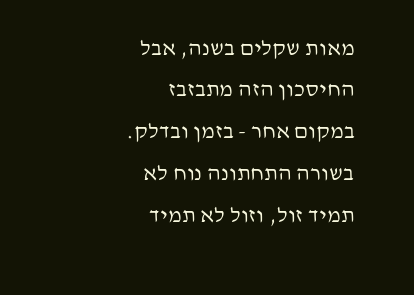מאות שקלים בשנה, אבל החיסכון הזה מתבזבז במקום אחר - בזמן ובדלק.
בשורה התחתונה נוח לא תמיד זול, וזול לא תמיד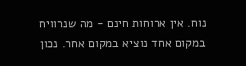נוח. אין ארוחות חינם - מה שנרוויח במקום אחד נוציא במקום אחר. נכון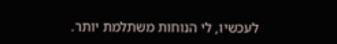לעכשיו, לי הנוחות משתלמת יותר.